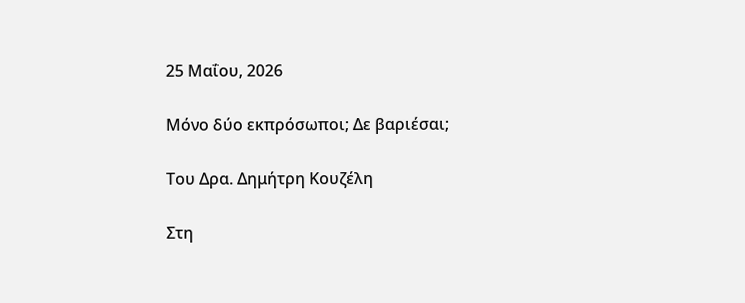25 Μαΐου, 2026

Μόνο δύο εκπρόσωποι; Δε βαριέσαι;

Tου Δρα. Δημήτρη Κουζέλη

Στη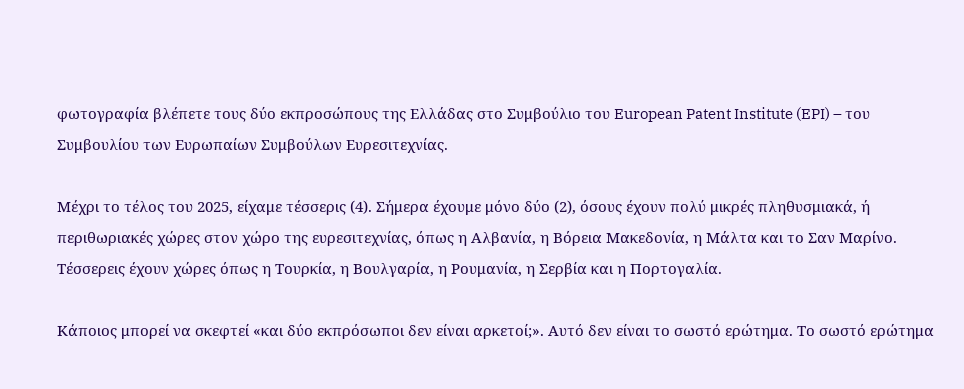φωτογραφία βλέπετε τους δύο εκπροσώπους της Ελλάδας στο Συμβούλιο του European Patent Institute (EPI) – του Συμβουλίου των Ευρωπαίων Συμβούλων Ευρεσιτεχνίας.

Μέχρι το τέλος του 2025, είχαμε τέσσερις (4). Σήμερα έχουμε μόνο δύο (2), όσους έχουν πολύ μικρές πληθυσμιακά, ή περιθωριακές χώρες στον χώρο της ευρεσιτεχνίας, όπως η Αλβανία, η Βόρεια Μακεδονία, η Μάλτα και το Σαν Μαρίνο. Τέσσερεις έχουν χώρες όπως η Τουρκία, η Βουλγαρία, η Ρουμανία, η Σερβία και η Πορτογαλία.

Κάποιος μπορεί να σκεφτεί «και δύο εκπρόσωποι δεν είναι αρκετοί;». Αυτό δεν είναι το σωστό ερώτημα. Το σωστό ερώτημα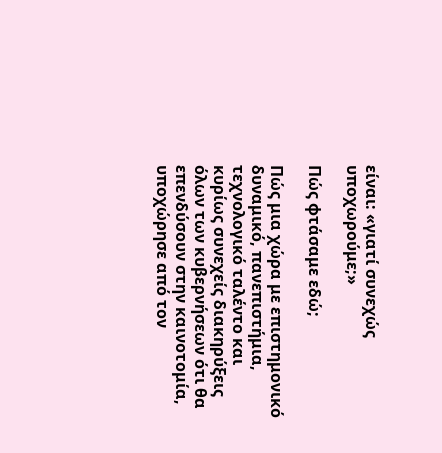είναι: «γιατί συνεχώς υποχωρούμε;»

Πώς φτάσαμε εδώ;

Πώς μια χώρα με επιστημονικό δυναμικό, πανεπιστήμια, τεχνολογικό ταλέντο και κυρίως συνεχείς διακηρύξεις όλων των κυβερνήσεων ότι θα επενδύσουν στην καινοτομία, υποχώρησε από τον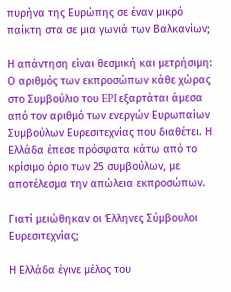πυρήνα της Ευρώπης σε έναν μικρό παίκτη στα σε μια γωνιά των Βαλκανίων;

Η απάντηση είναι θεσμική και μετρήσιμη: Ο αριθμός των εκπροσώπων κάθε χώρας στο Συμβούλιο του EPI εξαρτάται άμεσα από τον αριθμό των ενεργών Ευρωπαίων Συμβούλων Ευρεσιτεχνίας που διαθέτει. Η Ελλάδα έπεσε πρόσφατα κάτω από το κρίσιμο όριο των 25 συμβούλων, με αποτέλεσμα την απώλεια εκπροσώπων.

Γιατί μειώθηκαν οι Έλληνες Σύμβουλοι Ευρεσιτεχνίας;

Η Ελλάδα έγινε μέλος του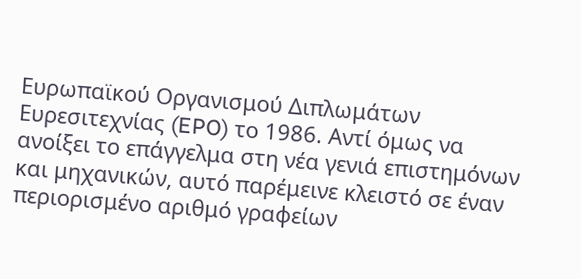Ευρωπαϊκού Οργανισμού Διπλωμάτων Ευρεσιτεχνίας (EPO) το 1986. Αντί όμως να ανοίξει το επάγγελμα στη νέα γενιά επιστημόνων και μηχανικών, αυτό παρέμεινε κλειστό σε έναν περιορισμένο αριθμό γραφείων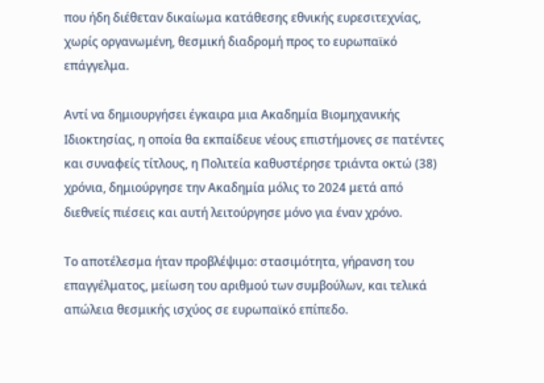που ήδη διέθεταν δικαίωμα κατάθεσης εθνικής ευρεσιτεχνίας, χωρίς οργανωμένη, θεσμική διαδρομή προς το ευρωπαϊκό επάγγελμα.

Αντί να δημιουργήσει έγκαιρα μια Ακαδημία Βιομηχανικής Ιδιοκτησίας, η οποία θα εκπαίδευε νέους επιστήμονες σε πατέντες και συναφείς τίτλους, η Πολιτεία καθυστέρησε τριάντα οκτώ (38) χρόνια, δημιούργησε την Ακαδημία μόλις το 2024 μετά από διεθνείς πιέσεις και αυτή λειτούργησε μόνο για έναν χρόνο.

Το αποτέλεσμα ήταν προβλέψιμο: στασιμότητα, γήρανση του επαγγέλματος, μείωση του αριθμού των συμβούλων, και τελικά απώλεια θεσμικής ισχύος σε ευρωπαϊκό επίπεδο.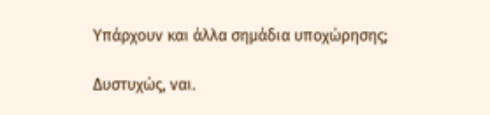Υπάρχουν και άλλα σημάδια υποχώρησης;

Δυστυχώς, ναι.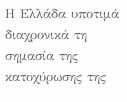Η Ελλάδα υποτιμά διαχρονικά τη σημασία της κατοχύρωσης της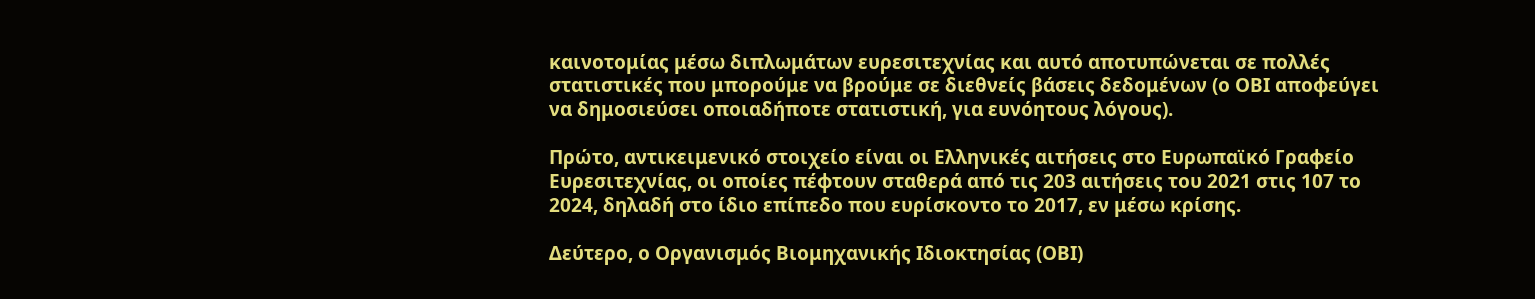καινοτομίας μέσω διπλωμάτων ευρεσιτεχνίας και αυτό αποτυπώνεται σε πολλές στατιστικές που μπορούμε να βρούμε σε διεθνείς βάσεις δεδομένων (ο ΟΒΙ αποφεύγει να δημοσιεύσει οποιαδήποτε στατιστική, για ευνόητους λόγους).

Πρώτο, αντικειμενικό στοιχείο είναι οι Ελληνικές αιτήσεις στο Ευρωπαϊκό Γραφείο Ευρεσιτεχνίας, οι οποίες πέφτουν σταθερά από τις 203 αιτήσεις του 2021 στις 107 το 2024, δηλαδή στο ίδιο επίπεδο που ευρίσκοντο το 2017, εν μέσω κρίσης.

Δεύτερο, ο Οργανισμός Βιομηχανικής Ιδιοκτησίας (ΟΒΙ)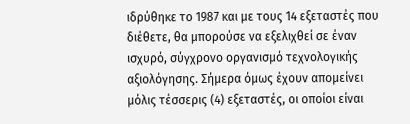ιδρύθηκε το 1987 και με τους 14 εξεταστές που διέθετε, θα μπορούσε να εξελιχθεί σε έναν ισχυρό, σύγχρονο οργανισμό τεχνολογικής αξιολόγησης. Σήμερα όμως έχουν απομείνει μόλις τέσσερις (4) εξεταστές, οι οποίοι είναι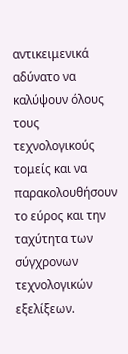αντικειμενικά αδύνατο να καλύψουν όλους τους τεχνολογικούς τομείς και να παρακολουθήσουν το εύρος και την ταχύτητα των σύγχρονων τεχνολογικών εξελίξεων.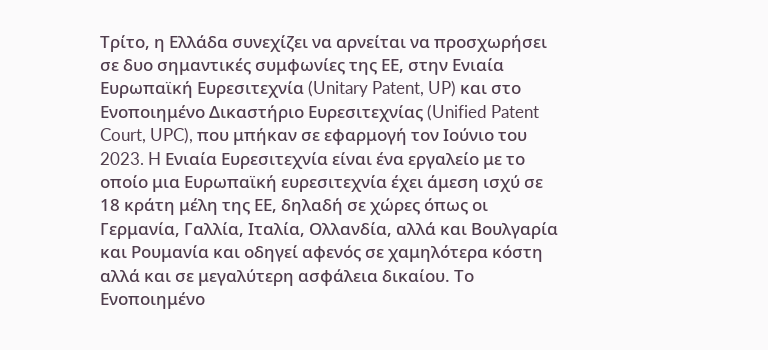Τρίτο, η Ελλάδα συνεχίζει να αρνείται να προσχωρήσει σε δυο σημαντικές συμφωνίες της ΕΕ, στην Ενιαία Ευρωπαϊκή Ευρεσιτεχνία (Unitary Patent, UP) και στο Ενοποιημένο Δικαστήριο Ευρεσιτεχνίας (Unified Patent Court, UPC), που μπήκαν σε εφαρμογή τον Ιούνιο του 2023. H Ενιαία Ευρεσιτεχνία είναι ένα εργαλείο με το οποίο μια Ευρωπαϊκή ευρεσιτεχνία έχει άμεση ισχύ σε 18 κράτη μέλη της ΕΕ, δηλαδή σε χώρες όπως οι Γερμανία, Γαλλία, Ιταλία, Ολλανδία, αλλά και Βουλγαρία και Ρουμανία και οδηγεί αφενός σε χαμηλότερα κόστη αλλά και σε μεγαλύτερη ασφάλεια δικαίου. Το Ενοποιημένο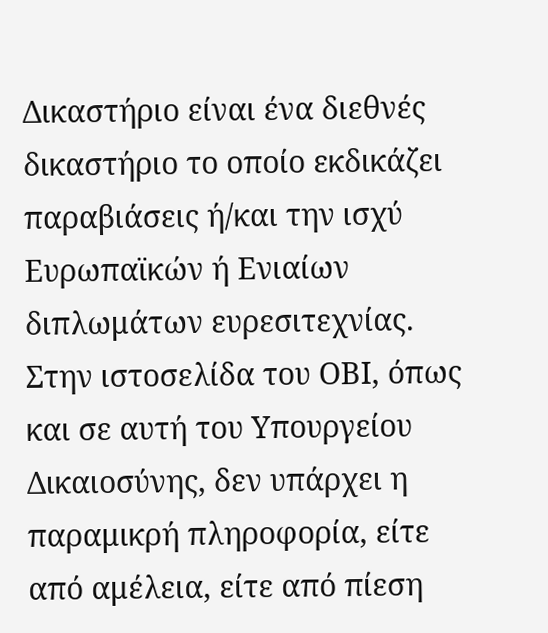Δικαστήριο είναι ένα διεθνές δικαστήριο το οποίο εκδικάζει παραβιάσεις ή/και την ισχύ Ευρωπαϊκών ή Ενιαίων διπλωμάτων ευρεσιτεχνίας. Στην ιστοσελίδα του ΟΒΙ, όπως και σε αυτή του Υπουργείου Δικαιοσύνης, δεν υπάρχει η παραμικρή πληροφορία, είτε από αμέλεια, είτε από πίεση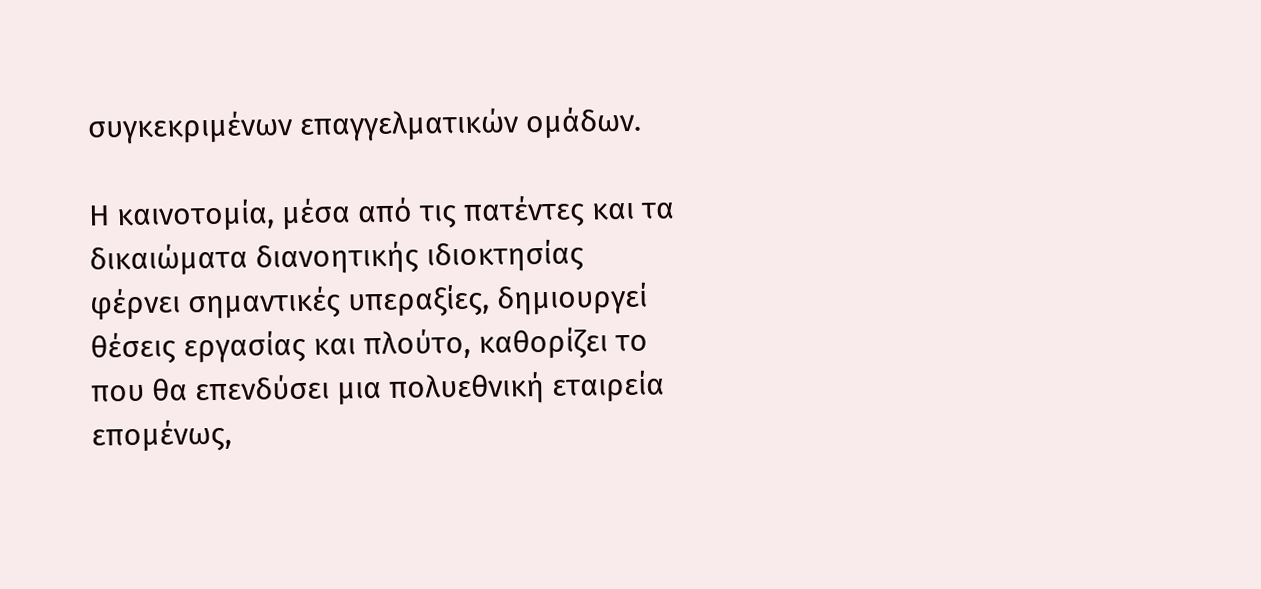συγκεκριμένων επαγγελματικών ομάδων.

Η καινοτομία, μέσα από τις πατέντες και τα δικαιώματα διανοητικής ιδιοκτησίας φέρνει σημαντικές υπεραξίες, δημιουργεί θέσεις εργασίας και πλούτο, καθορίζει το που θα επενδύσει μια πολυεθνική εταιρεία επομένως,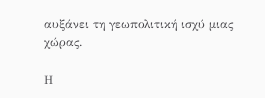αυξάνει τη γεωπολιτική ισχύ μιας χώρας.

Η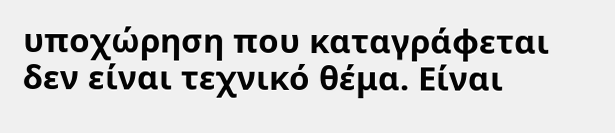υποχώρηση που καταγράφεται δεν είναι τεχνικό θέμα. Είναι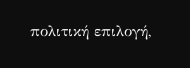πολιτική επιλογή,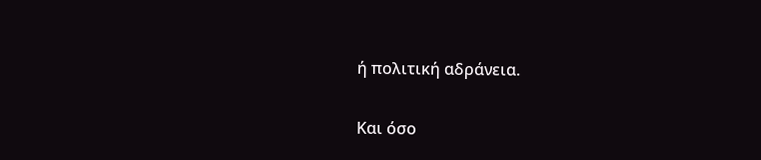ή πολιτική αδράνεια.

Και όσο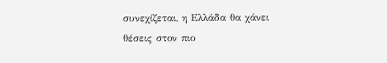συνεχίζεται, η Ελλάδα θα χάνει θέσεις στον πιο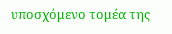υποσχόμενο τομέα της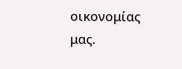οικονομίας μας.